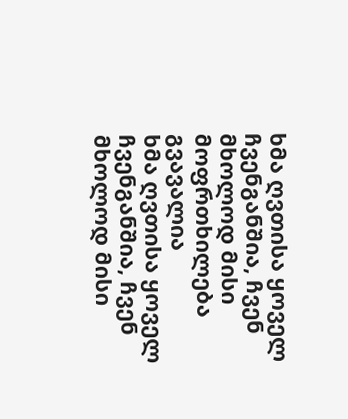ხმა ღვთისა ყოველ ჩვენგანშია, ჩვენ მხოლოდ მისი მოფრთხილება გვავალია
ხმა ღვთისა ყოველ ჩვენგანშია, ჩვენ მხოლოდ მისი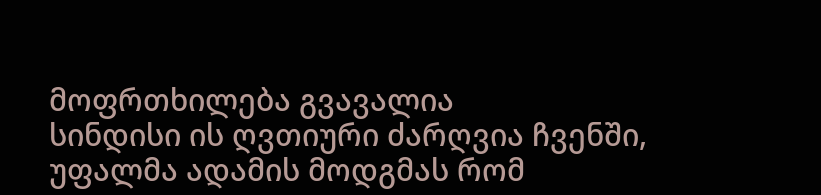მოფრთხილება გვავალია
სინდისი ის ღვთიური ძარღვია ჩვენში, უფალმა ადამის მოდგმას რომ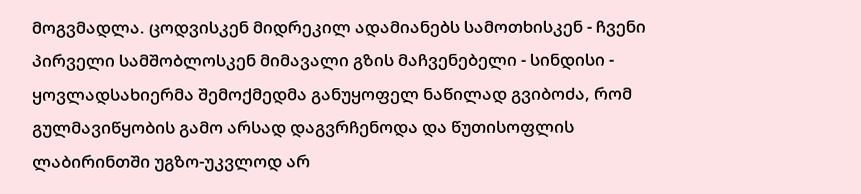მოგვმადლა. ცოდვისკენ მიდრეკილ ადამიანებს სამოთხისკენ - ჩვენი პირველი სამშობლოსკენ მიმავალი გზის მაჩვენებელი - სინდისი - ყოვლადსახიერმა შემოქმედმა განუყოფელ ნაწილად გვიბოძა, რომ გულმავიწყობის გამო არსად დაგვრჩენოდა და წუთისოფლის ლაბირინთში უგზო-უკვლოდ არ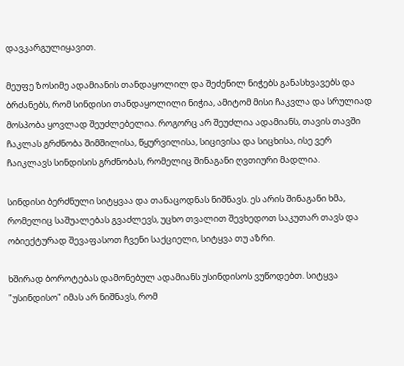დავკარგულიყავით.

მეუფე ზოსიმე ადამიანის თანდაყოლილ და შეძენილ ნიჭებს განასხვავებს და ბრძანებს, რომ სინდისი თანდაყოლილი ნიჭია, ამიტომ მისი ჩაკვლა და სრულიად მოსპობა ყოვლად შეუძლებელია. როგორც არ შეუძლია ადამიანს, თავის თავში ჩაკლას გრძნობა შიმშილისა, წყურვილისა, სიცივისა და სიცხისა, ისე ვერ ჩაიკლავს სინდისის გრძნობას, რომელიც შინაგანი ღვთიური მადლია.

სინდისი ბერძნული სიტყვაა და თანაცოდნას ნიშნავს. ეს არის შინაგანი ხმა, რომელიც საშუალებას გვაძლევს, უცხო თვალით შევხედოთ საკუთარ თავს და ობიექტურად შევაფასოთ ჩვენი საქციელი, სიტყვა თუ აზრი.

ხშირად ბოროტებას დამონებულ ადამიანს უსინდისოს ვუწოდებთ. სიტყვა "უსინდისო" იმას არ ნიშნავს, რომ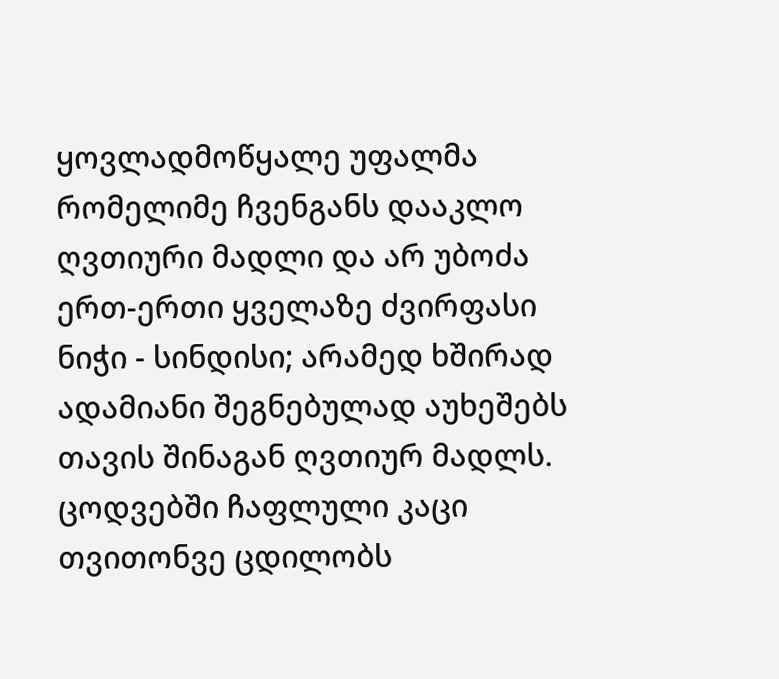ყოვლადმოწყალე უფალმა რომელიმე ჩვენგანს დააკლო ღვთიური მადლი და არ უბოძა ერთ-ერთი ყველაზე ძვირფასი ნიჭი - სინდისი; არამედ ხშირად ადამიანი შეგნებულად აუხეშებს თავის შინაგან ღვთიურ მადლს. ცოდვებში ჩაფლული კაცი თვითონვე ცდილობს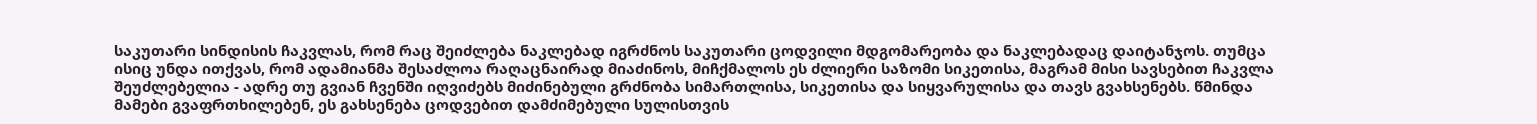საკუთარი სინდისის ჩაკვლას, რომ რაც შეიძლება ნაკლებად იგრძნოს საკუთარი ცოდვილი მდგომარეობა და ნაკლებადაც დაიტანჯოს. თუმცა ისიც უნდა ითქვას, რომ ადამიანმა შესაძლოა რაღაცნაირად მიაძინოს, მიჩქმალოს ეს ძლიერი საზომი სიკეთისა, მაგრამ მისი სავსებით ჩაკვლა შეუძლებელია - ადრე თუ გვიან ჩვენში იღვიძებს მიძინებული გრძნობა სიმართლისა, სიკეთისა და სიყვარულისა და თავს გვახსენებს. წმინდა მამები გვაფრთხილებენ, ეს გახსენება ცოდვებით დამძიმებული სულისთვის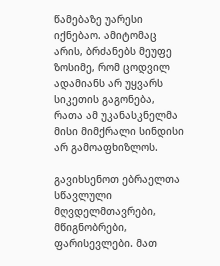წამებაზე უარესი იქნებაო. ამიტომაც არის, ბრძანებს მეუფე ზოსიმე, რომ ცოდვილ ადამიანს არ უყვარს სიკეთის გაგონება, რათა ამ უკანასკნელმა მისი მიმქრალი სინდისი არ გამოაფხიზლოს.

გავიხსენოთ ებრაელთა სწავლული მღვდელმთავრები, მწიგნობრები, ფარისევლები. მათ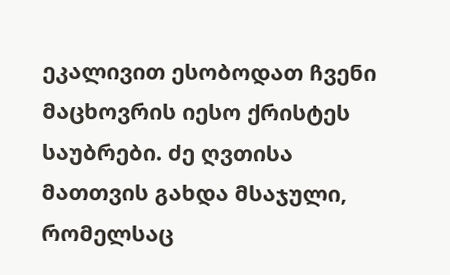ეკალივით ესობოდათ ჩვენი მაცხოვრის იესო ქრისტეს საუბრები. ძე ღვთისა მათთვის გახდა მსაჯული, რომელსაც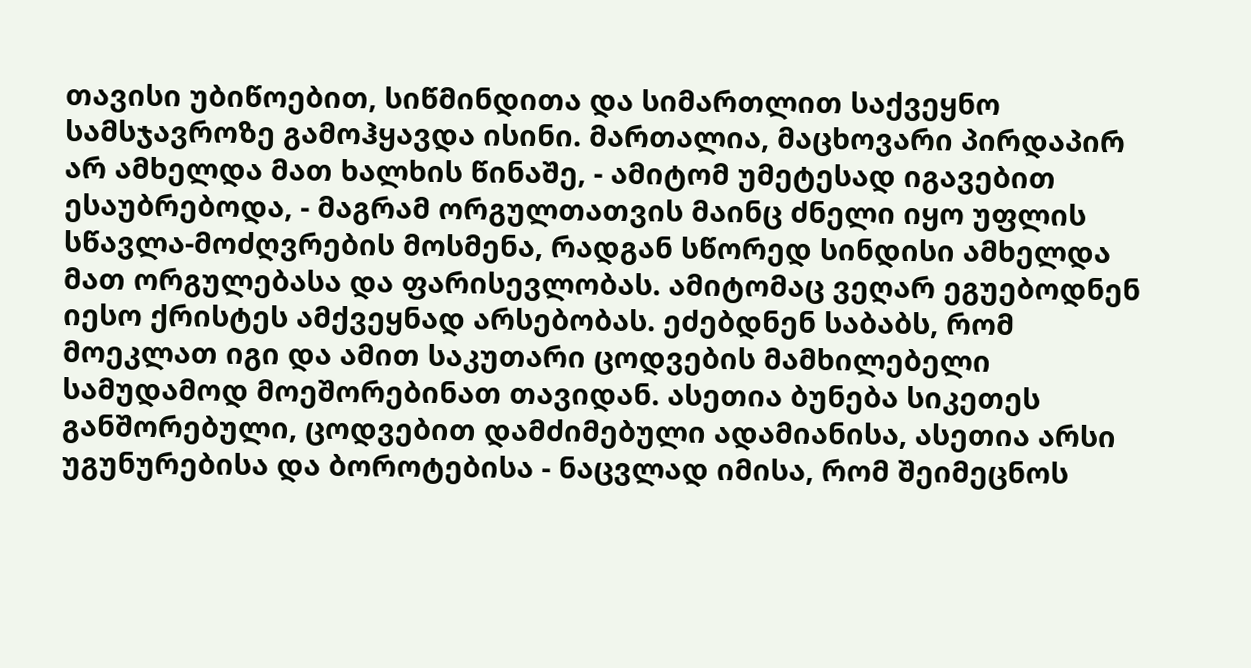თავისი უბიწოებით, სიწმინდითა და სიმართლით საქვეყნო სამსჯავროზე გამოჰყავდა ისინი. მართალია, მაცხოვარი პირდაპირ არ ამხელდა მათ ხალხის წინაშე, - ამიტომ უმეტესად იგავებით ესაუბრებოდა, - მაგრამ ორგულთათვის მაინც ძნელი იყო უფლის სწავლა-მოძღვრების მოსმენა, რადგან სწორედ სინდისი ამხელდა მათ ორგულებასა და ფარისევლობას. ამიტომაც ვეღარ ეგუებოდნენ იესო ქრისტეს ამქვეყნად არსებობას. ეძებდნენ საბაბს, რომ მოეკლათ იგი და ამით საკუთარი ცოდვების მამხილებელი სამუდამოდ მოეშორებინათ თავიდან. ასეთია ბუნება სიკეთეს განშორებული, ცოდვებით დამძიმებული ადამიანისა, ასეთია არსი უგუნურებისა და ბოროტებისა - ნაცვლად იმისა, რომ შეიმეცნოს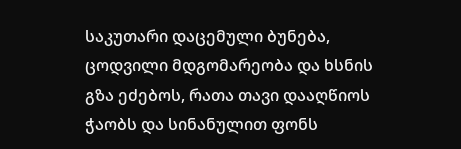საკუთარი დაცემული ბუნება, ცოდვილი მდგომარეობა და ხსნის გზა ეძებოს, რათა თავი დააღწიოს ჭაობს და სინანულით ფონს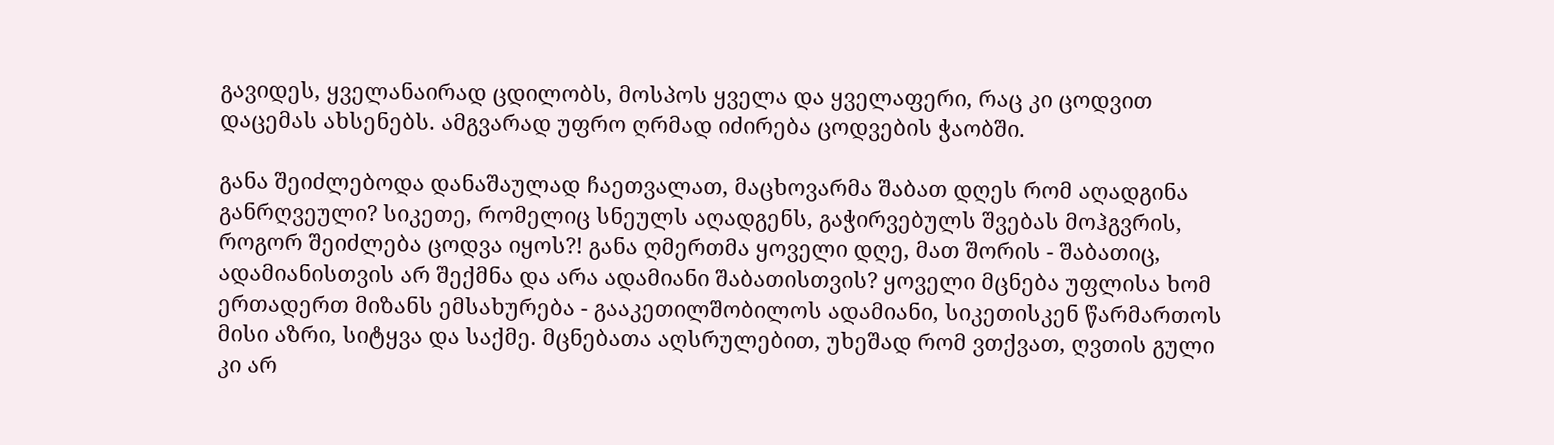გავიდეს, ყველანაირად ცდილობს, მოსპოს ყველა და ყველაფერი, რაც კი ცოდვით დაცემას ახსენებს. ამგვარად უფრო ღრმად იძირება ცოდვების ჭაობში.

განა შეიძლებოდა დანაშაულად ჩაეთვალათ, მაცხოვარმა შაბათ დღეს რომ აღადგინა განრღვეული? სიკეთე, რომელიც სნეულს აღადგენს, გაჭირვებულს შვებას მოჰგვრის, როგორ შეიძლება ცოდვა იყოს?! განა ღმერთმა ყოველი დღე, მათ შორის - შაბათიც, ადამიანისთვის არ შექმნა და არა ადამიანი შაბათისთვის? ყოველი მცნება უფლისა ხომ ერთადერთ მიზანს ემსახურება - გააკეთილშობილოს ადამიანი, სიკეთისკენ წარმართოს მისი აზრი, სიტყვა და საქმე. მცნებათა აღსრულებით, უხეშად რომ ვთქვათ, ღვთის გული კი არ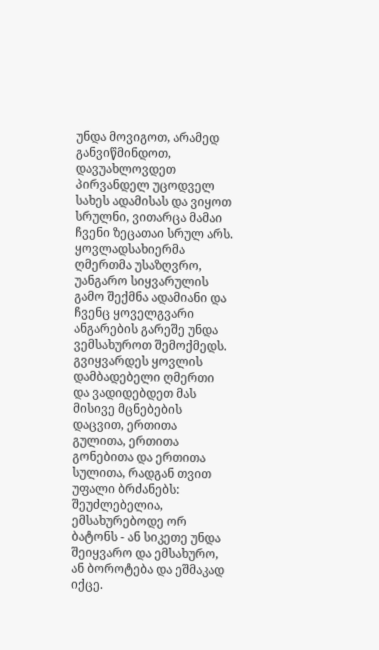უნდა მოვიგოთ, არამედ განვიწმინდოთ, დავუახლოვდეთ პირვანდელ უცოდველ სახეს ადამისას და ვიყოთ სრულნი, ვითარცა მამაი ჩვენი ზეცათაი სრულ არს. ყოვლადსახიერმა ღმერთმა უსაზღვრო, უანგარო სიყვარულის გამო შექმნა ადამიანი და ჩვენც ყოველგვარი ანგარების გარეშე უნდა ვემსახუროთ შემოქმედს. გვიყვარდეს ყოვლის დამბადებელი ღმერთი და ვადიდებდეთ მას მისივე მცნებების დაცვით, ერთითა გულითა, ერთითა გონებითა და ერთითა სულითა, რადგან თვით უფალი ბრძანებს: შეუძლებელია, ემსახურებოდე ორ ბატონს - ან სიკეთე უნდა შეიყვარო და ემსახურო, ან ბოროტება და ეშმაკად იქცე.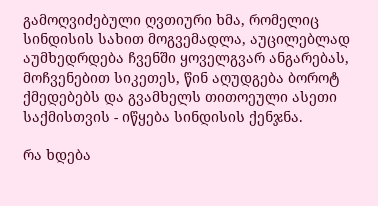გამოღვიძებული ღვთიური ხმა, რომელიც სინდისის სახით მოგვემადლა, აუცილებლად აუმხედრდება ჩვენში ყოველგვარ ანგარებას, მოჩვენებით სიკეთეს, წინ აღუდგება ბოროტ ქმედებებს და გვამხელს თითოეული ასეთი საქმისთვის - იწყება სინდისის ქენჯნა.

რა ხდება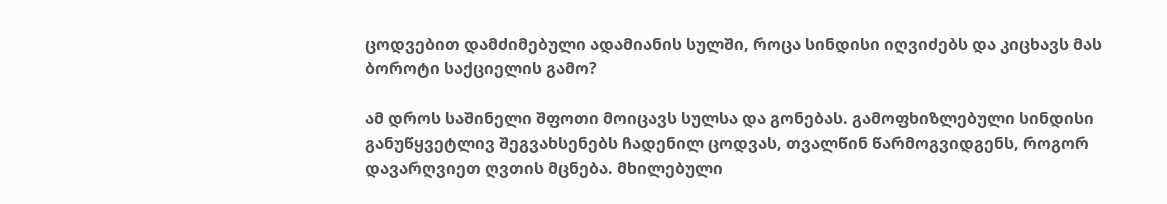ცოდვებით დამძიმებული ადამიანის სულში, როცა სინდისი იღვიძებს და კიცხავს მას ბოროტი საქციელის გამო?

ამ დროს საშინელი შფოთი მოიცავს სულსა და გონებას. გამოფხიზლებული სინდისი განუწყვეტლივ შეგვახსენებს ჩადენილ ცოდვას, თვალწინ წარმოგვიდგენს, როგორ დავარღვიეთ ღვთის მცნება. მხილებული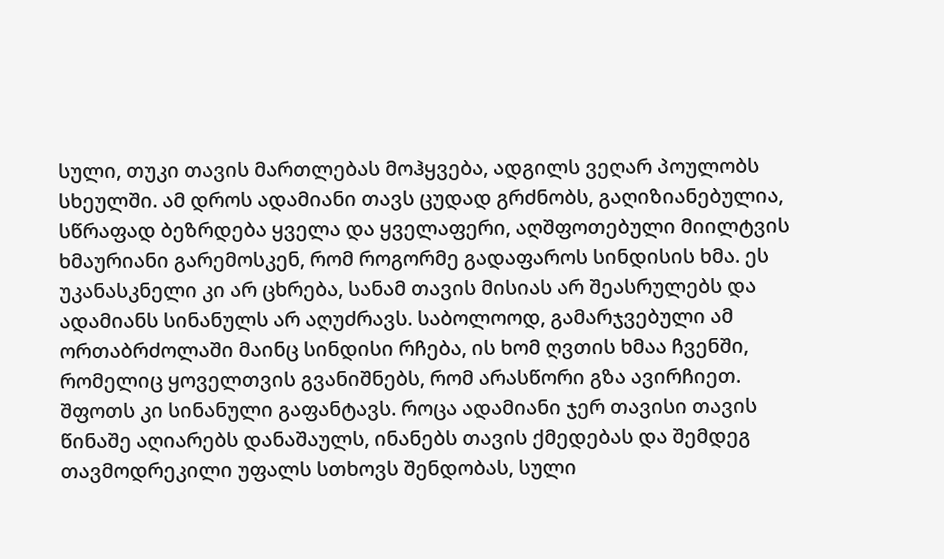სული, თუკი თავის მართლებას მოჰყვება, ადგილს ვეღარ პოულობს სხეულში. ამ დროს ადამიანი თავს ცუდად გრძნობს, გაღიზიანებულია, სწრაფად ბეზრდება ყველა და ყველაფერი, აღშფოთებული მიილტვის ხმაურიანი გარემოსკენ, რომ როგორმე გადაფაროს სინდისის ხმა. ეს უკანასკნელი კი არ ცხრება, სანამ თავის მისიას არ შეასრულებს და ადამიანს სინანულს არ აღუძრავს. საბოლოოდ, გამარჯვებული ამ ორთაბრძოლაში მაინც სინდისი რჩება, ის ხომ ღვთის ხმაა ჩვენში, რომელიც ყოველთვის გვანიშნებს, რომ არასწორი გზა ავირჩიეთ. შფოთს კი სინანული გაფანტავს. როცა ადამიანი ჯერ თავისი თავის წინაშე აღიარებს დანაშაულს, ინანებს თავის ქმედებას და შემდეგ თავმოდრეკილი უფალს სთხოვს შენდობას, სული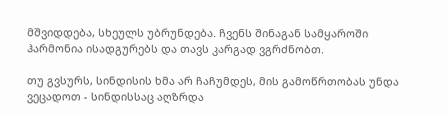მშვიდდება, სხეულს უბრუნდება. ჩვენს შინაგან სამყაროში ჰარმონია ისადგურებს და თავს კარგად ვგრძნობთ.

თუ გვსურს, სინდისის ხმა არ ჩაჩუმდეს, მის გამოწრთობას უნდა ვეცადოთ - სინდისსაც აღზრდა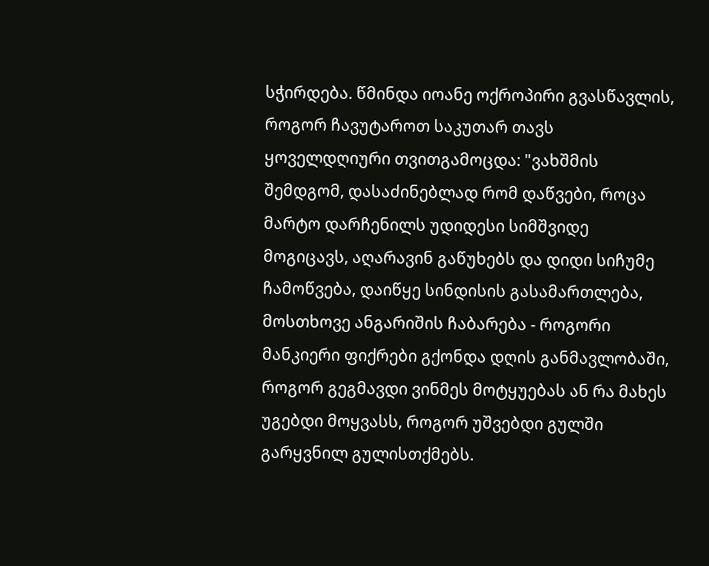სჭირდება. წმინდა იოანე ოქროპირი გვასწავლის, როგორ ჩავუტაროთ საკუთარ თავს ყოველდღიური თვითგამოცდა: "ვახშმის შემდგომ, დასაძინებლად რომ დაწვები, როცა მარტო დარჩენილს უდიდესი სიმშვიდე მოგიცავს, აღარავინ გაწუხებს და დიდი სიჩუმე ჩამოწვება, დაიწყე სინდისის გასამართლება, მოსთხოვე ანგარიშის ჩაბარება - როგორი მანკიერი ფიქრები გქონდა დღის განმავლობაში, როგორ გეგმავდი ვინმეს მოტყუებას ან რა მახეს უგებდი მოყვასს, როგორ უშვებდი გულში გარყვნილ გულისთქმებს.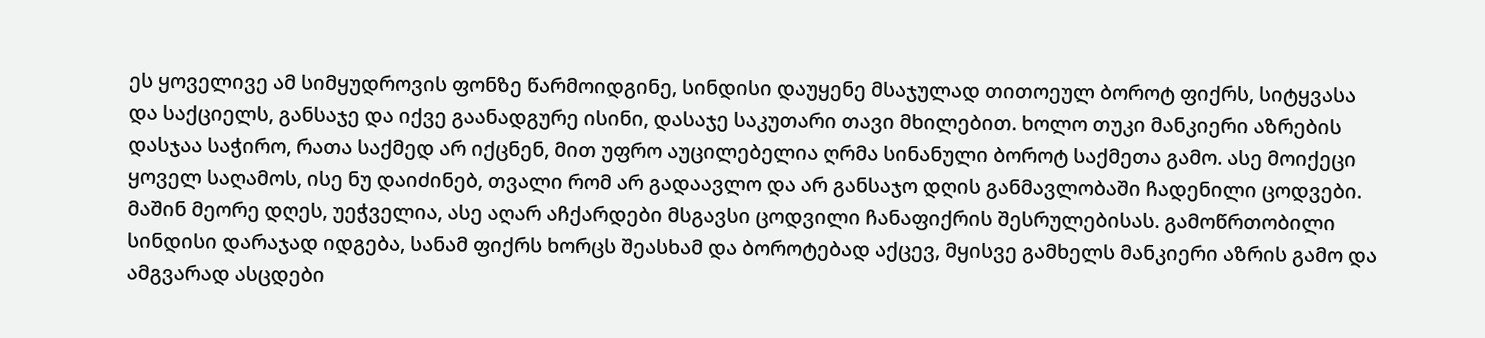ეს ყოველივე ამ სიმყუდროვის ფონზე წარმოიდგინე, სინდისი დაუყენე მსაჯულად თითოეულ ბოროტ ფიქრს, სიტყვასა და საქციელს, განსაჯე და იქვე გაანადგურე ისინი, დასაჯე საკუთარი თავი მხილებით. ხოლო თუკი მანკიერი აზრების დასჯაა საჭირო, რათა საქმედ არ იქცნენ, მით უფრო აუცილებელია ღრმა სინანული ბოროტ საქმეთა გამო. ასე მოიქეცი ყოველ საღამოს, ისე ნუ დაიძინებ, თვალი რომ არ გადაავლო და არ განსაჯო დღის განმავლობაში ჩადენილი ცოდვები. მაშინ მეორე დღეს, უეჭველია, ასე აღარ აჩქარდები მსგავსი ცოდვილი ჩანაფიქრის შესრულებისას. გამოწრთობილი სინდისი დარაჯად იდგება, სანამ ფიქრს ხორცს შეასხამ და ბოროტებად აქცევ, მყისვე გამხელს მანკიერი აზრის გამო და ამგვარად ასცდები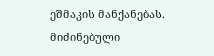ეშმაკის მანქანებას. მიძინებული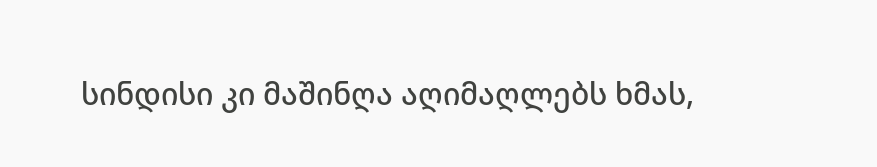სინდისი კი მაშინღა აღიმაღლებს ხმას,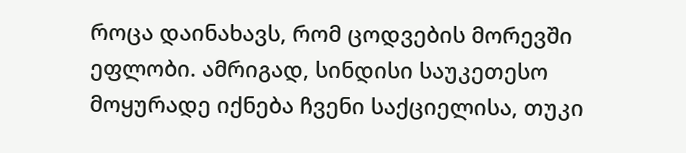როცა დაინახავს, რომ ცოდვების მორევში ეფლობი. ამრიგად, სინდისი საუკეთესო მოყურადე იქნება ჩვენი საქციელისა, თუკი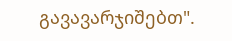გავავარჯიშებთ".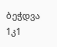ბეჭდვა
1კ1